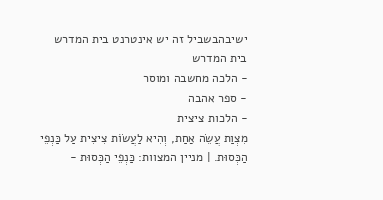ישיבהבשביל זה יש אינטרנט בית המדרש
בית המדרש
- הלכה מחשבה ומוסר
- ספר אהבה
- הלכות ציצית
מִצְוַת עֲשֵׂה אַחַת, וְהִיא לַעֲשׂוֹת צִיצִית עַל כַּנְפֵי הַכְּסוּת. | מניין המצוות: כַּנְפֵי הַכְּסוּת -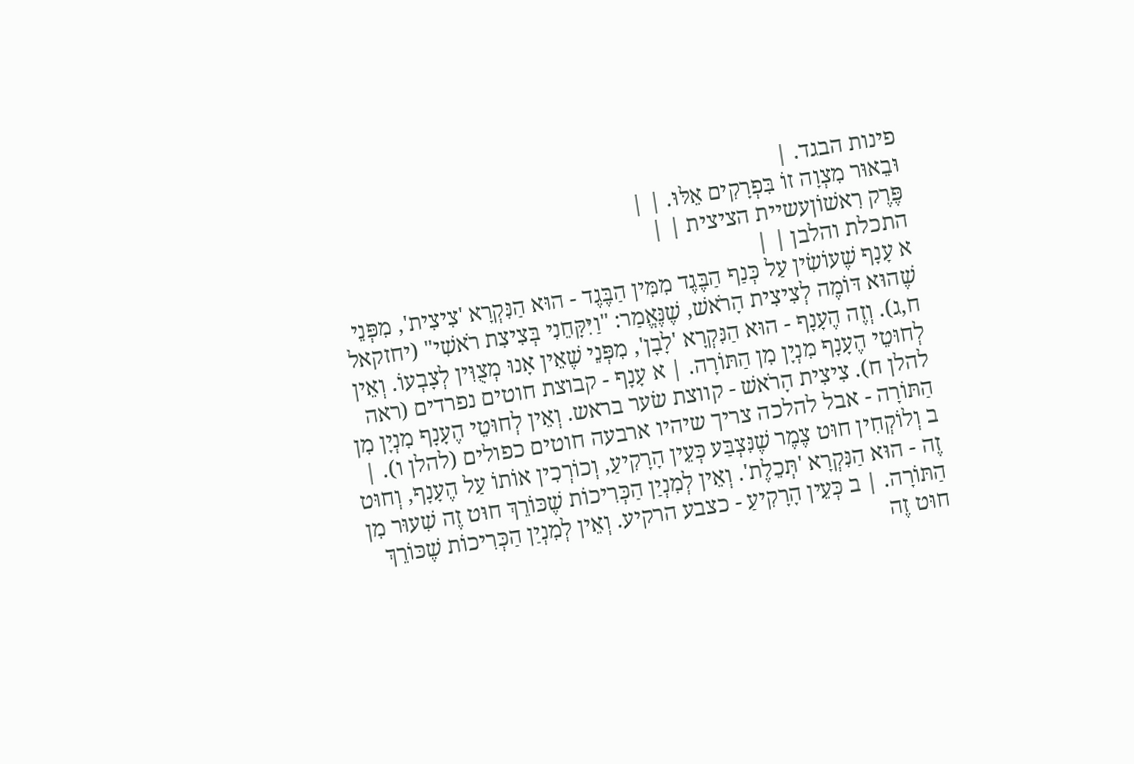פינות הבגד. |
וּבֵאוּר מִצְוָה זוֹ בִּפְרָקִים אֵלּוּ. | |
פֶּרֶק רִאשׁוֹןעשיית הציצית | |
התכלת והלבן | |
א עָנָף שֶׁעוֹשִׂין עַל כְּנַף הַבֶּגֶד מִמִּין הַבֶּגֶד - הוּא הַנִּקְרָא 'צִיצִית', מִפְּנֵי שֶׁהוּא דּוֹמֶה לְצִיצִית הָרֹאשׁ, שֶׁנֶּאֱמַר: "וַיִּקָּחֵנִי בְּצִיצִת רֹאשִׁי" (יחזקאל ח,ג). וְזֶה הֶעָנָף - הוּא הַנִּקְרָא 'לָבָן', מִפְּנֵי שֶׁאֵין אָנוּ מְצֻוִּין לְצָבְעוֹ. וְאֵין לְחוּטֵי הֶעָנָף מִנְיָן מִן הַתּוֹרָה. | א עָנָף - קבוצת חוטים נפרדים (ראה להלן ח). צִיצִית הָרֹאשׁ - קווצת שׂער בראש. וְאֵין לְחוּטֵי הֶעָנָף מִנְיָן מִן הַתּוֹרָה - אבל להלכה צריך שיהיו ארבעה חוטים כפולים (להלן ו). |
ב וְלוֹקְחִין חוּט צֶמֶר שֶׁנִּצְבַּע כְּעֵין הָרָקִיעַ, וְכוֹרְכִין אוֹתוֹ עַל הֶעָנָף, וְחוּט זֶה - הוּא הַנִּקְרָא 'תְּכֵלֶת'. וְאֵין לְמִנְיַן הַכְּרִיכוֹת שֶׁכּוֹרֵךְ חוּט זֶה שִׁעוּר מִן הַתּוֹרָה. | ב כְּעֵין הָרָקִיעַ - כצבע הרקיע. וְאֵין לְמִנְיַן הַכְּרִיכוֹת שֶׁכּוֹרֵךְ חוּט זֶה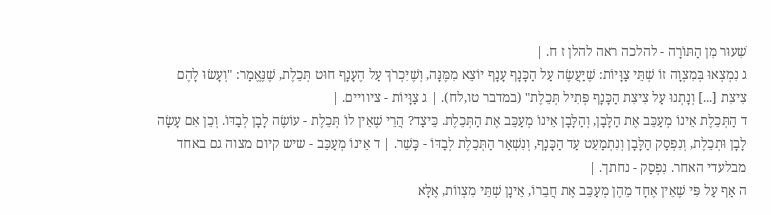שִׁעוּר מִן הַתּוֹרָה - להלכה ראה להלן ז ח. |
ג נִמְצְאוּ בְּמִצְוָה זוֹ שְׁתֵּי צַוָּיוֹת: שֶׁיַּעֲשֶׂה עַל הַכָּנָף עָנָף יוֹצֵא מִמֶּנָּה, וְשֶׁיִּכְרֹךְ עַל הֶעָנָף חוּט תְּכֵלֶת, שֶׁנֶּאֱמַר: "וְעָשׂוּ לָהֶם צִיצִת [...] וְנָתְנוּ עַל צִיצִת הַכָּנָף פְּתִיל תְּכֵלֶת" (במדבר טו,לח). | ג צַוָּיוֹת - ציוויים. |
ד הַתְּכֵלֶת אֵינוֹ מְעַכֵּב אֶת הַלָּבָן, וְהַלָּבָן אֵינוֹ מְעַכֵּב אֶת הַתְּכֵלֶת. כֵּיצַד? הֲרֵי שֶׁאֵין לוֹ תְּכֵלֶת - עוֹשֶׂה לָבָן לְבַדּוֹ. וְכֵן אִם עָשָׂה לָבָן וּתְכֵלֶת, וְנִפְסַק הַלָּבָן וְנִתְמַעֵט עַד הַכָּנָף, וְנִשְׁאַר הַתְּכֵלֶת לְבַדּוֹ - כָּשֵׁר. | ד אֵינוֹ מְעַכֵּב - שיש קיום מצוה גם באחד מבלעדי האחר. נִפְסַק - נחתך. |
ה אַף עַל פִּי שֶׁאֵין אֶחָד מֵהֶן מְעַכֵּב אֶת חֲבֵרוֹ, אֵינָן שְׁתֵּי מִצְווֹת, אֶלָּא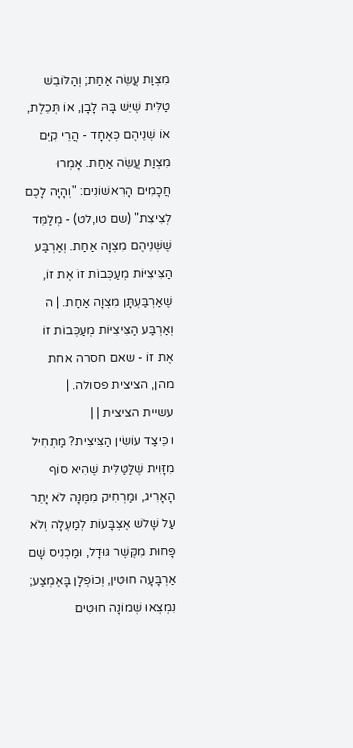מִצְוַת עֲשֵׂה אַחַת; וְהַלּוֹבֵשׁ טַלִּית שֶׁיֵּשׁ בָּהּ לָבָן, אוֹ תְּכֵלֶת, אוֹ שְׁנֵיהֶם כְּאֶחָד - הֲרֵי קִיֵּם מִצְוַת עֲשֵׂה אַחַת. אָמְרוּ חֲכָמִים הָרִאשׁוֹנִים: "וְהָיָה לָכֶם לְצִיצִת" (שם טו,לט) - מְלַמֵּד שֶׁשְּׁנֵיהֶם מִצְוָה אַחַת. וְאַרְבַּע הַצִּיצִיּוֹת מְעַכְּבוֹת זוֹ אֶת זוֹ, שֶׁאַרְבַּעְתָּן מִצְוָה אַחַת. | ה וְאַרְבַּע הַצִּיצִיּוֹת מְעַכְּבוֹת זוֹ אֶת זוֹ - שאם חסרה אחת מהן, הציצית פסולה. |
עשיית הציצית | |
ו כֵּיצַד עוֹשִׂין הַצִּיצִית? מַתְחִיל מִזָּוִית שֶׁלַּטַּלִּית שֶׁהִיא סוֹף הָאָרִיג, וּמַרְחִיק מִמֶּנָּה לֹא יָתֵר עַל שָׁלשׁ אֶצְבָּעוֹת לְמַעְלָה וְלֹא פָּחוּת מִקֶּשֶׁר גּוּדָל, וּמַכְנִיס שָׁם אַרְבָּעָה חוּטִין, וְכוֹפְלָן בָּאֶמְצַע; נִמְצְאוּ שְׁמוֹנָה חוּטִים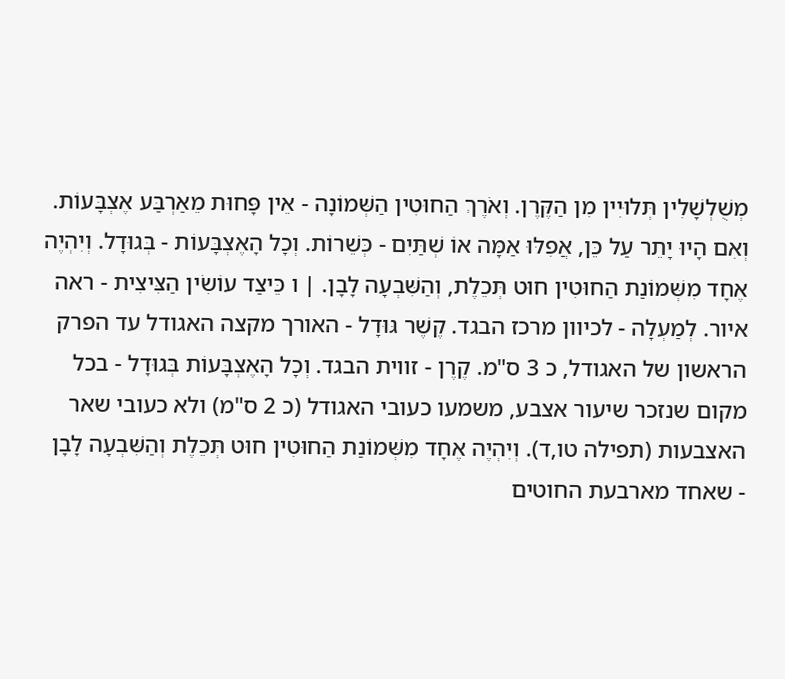מְשֻׁלְשָׁלִין תְּלוּיִין מִן הַקֶּרֶן. וְאֹרֶךְ הַחוּטִין הַשְּׁמוֹנָה - אֵין פָּחוּת מֵאַרְבַּע אֶצְבָּעוֹת. וְאִם הָיוּ יָתֵר עַל כֵּן, אֲפִלּוּ אַמָּה אוֹ שְׁתַּיִם - כְּשֵׁרוֹת. וְכָל הָאֶצְבָּעוֹת - בְּגוּדָל. וְיִהְיֶה אֶחָד מִשְּׁמוֹנַת הַחוּטִין חוּט תְּכֵלֶת, וְהַשִּׁבְעָה לָבָן. | ו כֵּיצַד עוֹשִׂין הַצִּיצִית - ראה איור. לְמַעְלָה - לכיוון מרכז הבגד. קֶשֶׁר גּוּדָל - האורך מקצה האגודל עד הפרק הראשון של האגודל, כ 3 ס"מ. קֶרֶן - זווית הבגד. וְכָל הָאֶצְבָּעוֹת בְּגוּדָל - בכל מקום שנזכר שיעור אצבע, משמעו כעובי האגודל (כ 2 ס"מ) ולא כעובי שאר האצבעות (תפילה טו,ד). וְיִהְיֶה אֶחָד מִשְּׁמוֹנַת הַחוּטִין חוּט תְּכֵלֶת וְהַשִּׁבְעָה לָבָן - שאחד מארבעת החוטים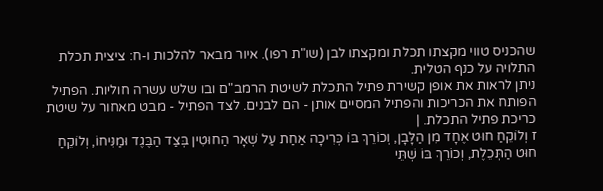שהכניס טווי מקצתו תכלת ומקצתו לבן (שו"ת רפו). איור מבאר להלכות ו-ח: ציצית תכלת התלויה על כנף הטלית.
ניתן לראות את אופן קשירת פתיל התכלת לשיטת הרמב"ם ובו שלש עשרה חוליות. הפתיל הפותח את הכריכות והפתיל המסיים אותן - הם לבנים. לצד הפתיל - מבט מאחור על שיטת כריכת פתיל התכלת. |
ז וְלוֹקֵחַ חוּט אֶחָד מִן הַלָּבָן, וְכוֹרֵךְ בּוֹ כְּרִיכָה אַחַת עַל שְׁאָר הַחוּטִין בְּצַד הַבֶּגֶד וּמַנִּיחוֹ, וְלוֹקֵחַ חוּט הַתְּכֵלֶת, וְכוֹרֵךְ בּוֹ שְׁתֵּי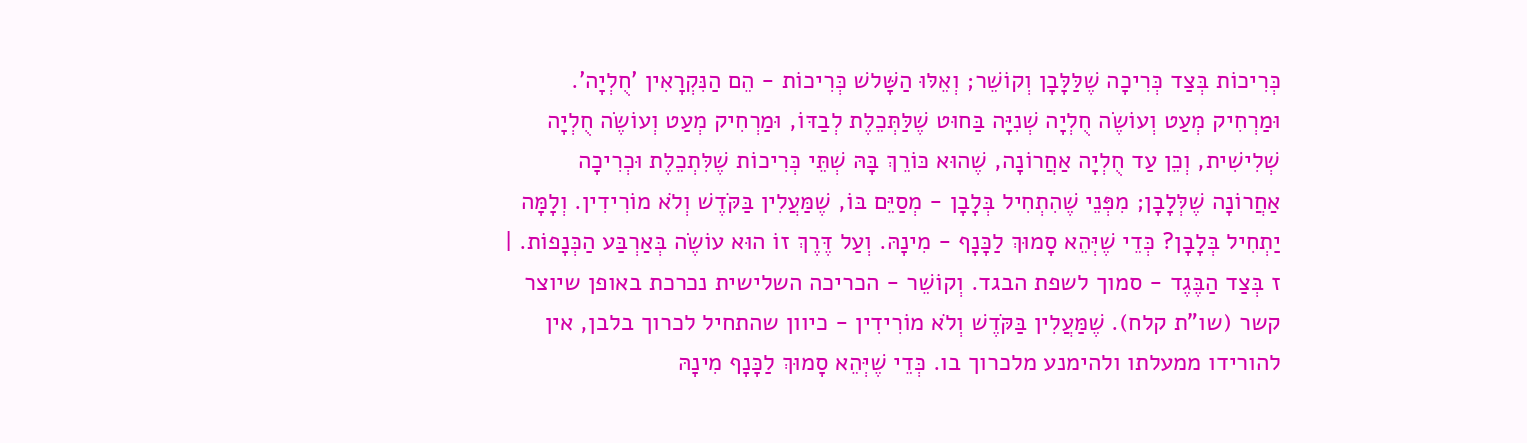כְּרִיכוֹת בְּצַד כְּרִיכָה שֶׁלַּלָּבָן וְקוֹשֵׁר; וְאֵלּוּ הַשָּׁלשׁ כְּרִיכוֹת - הֵם הַנִּקְרָאִין 'חֻלְיָה'. וּמַרְחִיק מְעַט וְעוֹשֶׂה חֻלְיָה שְׁנִיָּה בַּחוּט שֶׁלַּתְּכֵלֶת לְבַדּוֹ, וּמַרְחִיק מְעַט וְעוֹשֶׂה חֻלְיָה שְׁלִישִׁית, וְכֵן עַד חֻלְיָה אַחֲרוֹנָה, שֶׁהוּא כּוֹרֵךְ בָּהּ שְׁתֵּי כְּרִיכוֹת שֶׁלִּתְכֵלֶת וּכְרִיכָה אַחֲרוֹנָה שֶׁלְּלָבָן; מִפְּנֵי שֶׁהִתְחִיל בְּלָבָן - מְסַיֵּם בּוֹ, שֶׁמַּעֲלִין בַּקֹּדֶשׁ וְלֹא מוֹרִידִין. וְלָמָּה יַתְחִיל בְּלָבָן? כְּדֵי שֶׁיְּהֵא סָמוּךְ לַכָּנָף - מִינָהּ. וְעַל דֶּרֶךְ זוֹ הוּא עוֹשֶׂה בְּאַרְבַּע הַכְּנָפוֹת. | ז בְּצַד הַבֶּגֶד - סמוך לשפת הבגד. וְקוֹשֵׁר - הכריכה השלישית נכרכת באופן שיוצר קשר (שו"ת קלח). שֶׁמַּעֲלִין בַּקֹּדֶשׁ וְלֹא מוֹרִידִין - כיוון שהתחיל לכרוך בלבן, אין להורידו ממעלתו ולהימנע מלכרוך בו. כְּדֵי שֶׁיְּהֵא סָמוּךְ לַכָּנָף מִינָהּ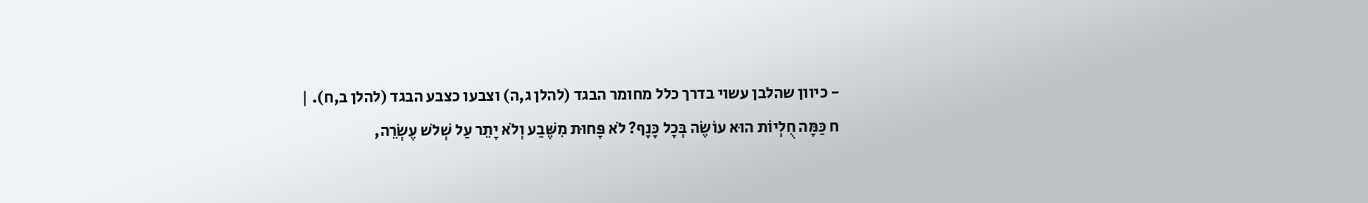- כיוון שהלבן עשוי בדרך כלל מחומר הבגד (להלן ג,ה) וצבעו כצבע הבגד (להלן ב,ח). |
ח כַּמָּה חֻלְיוֹת הוּא עוֹשֶׂה בְּכָל כָּנָף? לֹא פָּחוּת מִשֶּׁבַע וְלֹא יָתֵר עַל שְׁלשׁ עֶשְׂרֵה,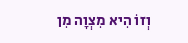וְזוֹ הִיא מִצְוָה מִן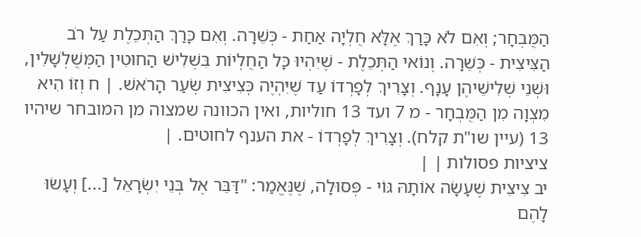הַמֻּבְחָר; וְאִם לֹא כָּרַךְ אֶלָּא חֻלְיָה אַחַת - כְּשֵׁרָה. וְאִם כָּרַךְ הַתְּכֵלֶת עַל רֹב הַצִּיצִית - כְּשֵׁרָה. וְנוֹאי הַתְּכֵלֶת - שֶׁיִּהְיוּ כָּל הַחֻלְיוֹת בִּשְׁלִישׁ הַחוּטִין הַמְּשֻׁלְשָׁלִין, וּשְׁנֵי שְׁלִישֵׁיהֶן עָנָף. וְצָרִיךְ לְפָרְדוֹ עַד שֶׁיִּהְיֶה כְּצִיצִית שְׂעַר הָרֹאשׁ. | ח וְזוֹ הִיא מִצְוָה מִן הַמֻּבְחָר - מ 7 ועד 13 חוליות, ואין הכוונה שמצוה מן המובחר שיהיו 13 (עיין שו"ת קלח). וְצָרִיךְ לְפָרְדוֹ - את הענף לחוטים. |
ציציות פסולות | |
יב צִיצִית שֶׁעָשָׂה אוֹתָהּ גּוֹי - פְּסוּלָה, שֶׁנֶּאֱמַר: "דַּבֵּר אֶל בְּנֵי יִשְׂרָאֵל [...] וְעָשׂוּ לָהֶם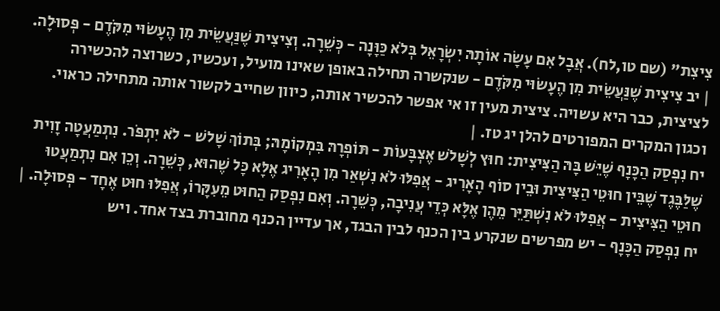צִיצִת" (שם טו,לח). אֲבָל אִם עָשָׂה אוֹתָהּ יִשְׂרָאֵל בְּלֹא כַּוָּנָה - כְּשֵׁרָה. וְצִיצִית שֶׁנַּעֲשֵׂית מִן הֶעָשׂוּי מִקֹּדֶם - פְּסוּלָה. | יב צִיצִית שֶׁנַּעֲשֵׂית מִן הֶעָשׂוּי מִקֹּדֶם - שנקשרה תחילה באופן שאינו מועיל, ועכשיו, כשרוצה להכשירה לציצית, כבר היא עשויה. ציצית מעין זו אי אפשר להכשיר אותה, כיוון שחייב לקשור אותה מתחילה כראוי. וכגון המקרים המפורטים להלן יג טז. |
יח נִפְסַק הַכָּנָף שֶׁיֵּשׁ בָּהּ הַצִּיצִית: חוּץ לְשָׁלשׁ אֶצְבָּעוֹת - תּוֹפְרָהּ בִּמְקוֹמָהּ; בְּתוֹךְ שָׁלשׁ - לֹא יִתְפֹּר. נִתְמַעֲטָה זָוִית שֶׁלַּבֶּגֶד שֶׁבֵּין חוּטֵי הַצִּיצִית וּבֵין סוֹף הָאָרִיג - אֲפִלּוּ לֹא נִשְׁאַר מִן הָאָרִיג אֶלָּא כָּל שֶׁהוּא, כְּשֵׁרָה. וְכֵן אִם נִתְמַעֲטוּ חוּטֵי הַצִּיצִית - אֲפִלּוּ לֹא נִשְׁתַּיֵּר מֵהֶן אֶלָּא כְּדֵי עֲנִיבָה, כְּשֵׁרָה. וְאִם נִפְסַק הַחוּט מֵעִקָּרוֹ, אֲפִלּוּ חוּט אֶחָד - פְּסוּלָה. | יח נִפְסַק הַכָּנָף - יש מפרשים שנקרע בין הכנף לבין הבגד, אך עדיין הכנף מחוברת בצד אחד. ויש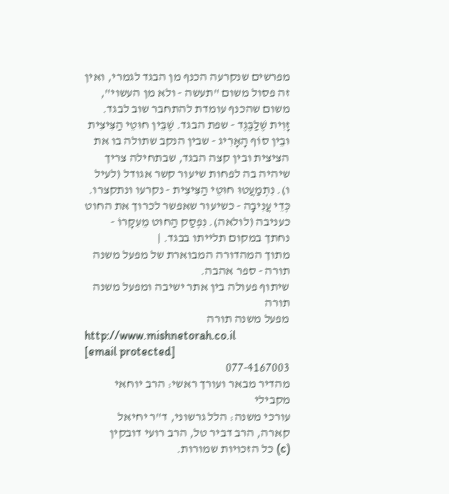מפרשים שנקרעה הכנף מן הבגד לגמרי, ואין זה פסול משום "תעשה - ולא מן העשוי", משום שהכנף עומדת להתחבר שוב לבגד. זָוִית שֶׁלַּבֶּגֶד - שפת הבגד. שֶׁבֵּין חוּטֵי הַצִּיצִית וּבֵין סוֹף הָאָרִיג - שבין הנקב שתולה בו את הציצית ובין קצה הבגד, שבתחילה צריך שיהיה בה לפחות שיעור קשר אגודל (לעיל ו). נִתְמַעֲטוּ חוּטֵי הַצִּיצִית - נקרעו ונתקצרו. כְּדֵי עֲנִיבָה - כשיעור שאפשר לכרוך את החוט כעניבה (לולאה). נִפְסַק הַחוּט מֵעִקָּרוֹ - נחתך במקום תלייתו בבגד. |
מתוך המהדורה המבוארת של מפעל משנה תורה - ספר אהבה.
שיתוף פעולה בין אתר ישיבה ומפעל משנה תורה
מפעל משנה תורה
http://www.mishnetorah.co.il
[email protected]
077-4167003
מהדיר מבאר ועורך ראשי: הרב יוחאי מקבילי
עורכי משנה: הלל גרשוני, ד"ר יחיאל קארה, הרב דביר טל, הרב רועי דובקין
(c) כל הזכויות שמורות.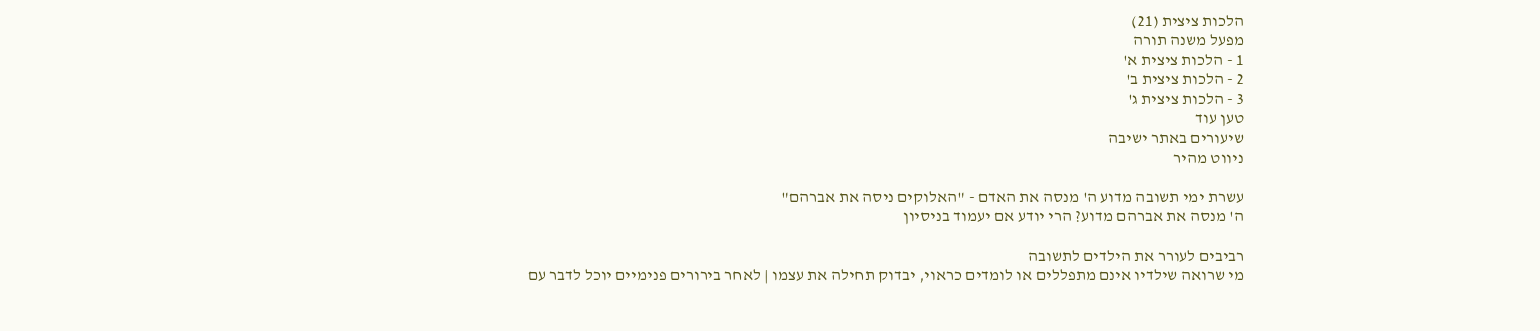הלכות ציצית (21)
מפעל משנה תורה
1 - הלכות ציצית א'
2 - הלכות ציצית ב'
3 - הלכות ציצית ג'
טען עוד
שיעורים באתר ישיבה
ניווט מהיר

עשרת ימי תשובה מדוע ה' מנסה את האדם - "האלוקים ניסה את אברהם"
ה' מנסה את אברהם מדוע? הרי יודע אם יעמוד בניסיון

רביבים לעורר את הילדים לתשובה
מי שרואה שילדיו אינם מתפללים או לומדים כראוי, יבדוק תחילה את עצמו | לאחר בירורים פנימיים יוכל לדבר עם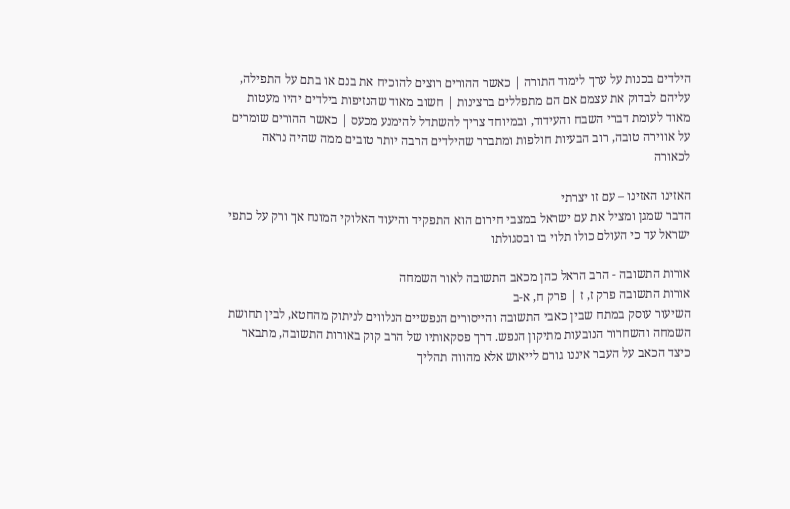הילדים בכנות על ערך לימוד התורה | כאשר ההורים רוצים להוכיח את בנם או בתם על התפילה, עליהם לבדוק את עצמם אם הם מתפללים ברצינות | חשוב מאוד שהנזיפות בילדים יהיו מעטות מאוד לעומת דברי השבח והעידוד, ובמיוחד צריך להשתדל להימנע מכעס | כאשר ההורים שומרים על אווירה טובה, רוב הבעיות חולפות ומתברר שהילדים הרבה יותר טובים ממה שהיה נראה לכאורה

האזינו האזינו – עם זו יצרתי
הדבר שמגן ומציל את עם ישראל במצבי חירום הוא התפקיד והיעוד האלוקי המונח אך ורק על כתפי ישראל עד כי העולם כולו תלוי בו ובסגולתו

אורות התשובה - הרב הראל כהן מכאב התשובה לאור השמחה
אורות התשובה פרק ז, ז | פרק ח, א-ב
השיעור עוסק במתח שבין כאבי התשובה והייסורים הנפשיים הנלווים לניתוק מהחטא, לבין תחושת השמחה והשחרור הנובעות מתיקון הנפש. דרך פסקאותיו של הרב קוק באורות התשובה, מתבאר כיצד הכאב על העבר איננו גורם לייאוש אלא מהווה תהליך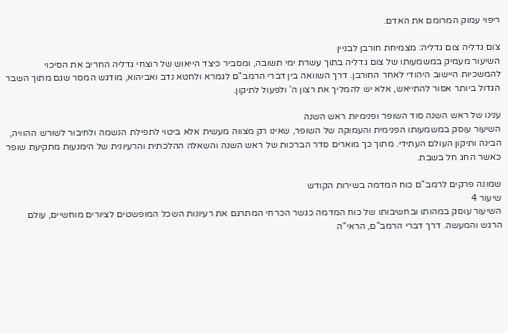ריפוי עמוק המרומם את האדם.

צום גדליה צום גדליה: מצמיחת חורבן לבניין
השיעור מעמיק במשמעותו של צום גדליה בתוך עשרת ימי תשובה, ומסביר כיצד הייאוש של רוצחי גדליה החריב את הסיכוי להמשכיות היישוב היהודי לאחר החורבן. דרך השוואה בין דברי הרמב"ם לגמרא ולחטא נדב ואביהוא, מודגש המסר שגם מתוך השבר הגדול ביותר אסור להתייאש, אלא יש להמליך את רצון ה' ולפעול לתיקון.

ענינו של ראש השנה סוד השופר ופנימיות ראש השנה
השיעור עוסק במשמעותו הפנימית והעמוקה של השופר, שאינו רק מצווה מעשית אלא ביטוי לתפילת הנשמה ולחיבור לשורש ההוויה, הבינה ותיקון העולם העתידי. מתוך כך מוארים סדר הברכות של ראש השנה והשאלה ההלכתית והרעיונית של הימנעות מתקיעת שופר כאשר החג חל בשבת.

שמונה פרקים לרמב"ם כוח המדמה בשירות הקודש
שיעור 4
השיעור עוסק במהותו ובחשיבותו של כוח המדמה כגשר הכרחי המתרגם את רעיונות השכל המופשטים לציורים מוחשיים, עולם הרגש והמעשה. דרך דברי הרמב"ם, הראי"ה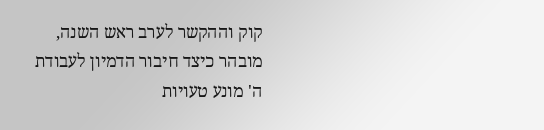קוק וההקשר לערב ראש השנה, מובהר כיצד חיבור הדמיון לעבודת ה' מונע טעויות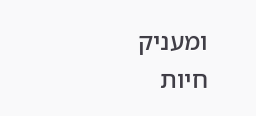ומעניק חיות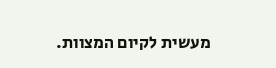מעשית לקיום המצוות.